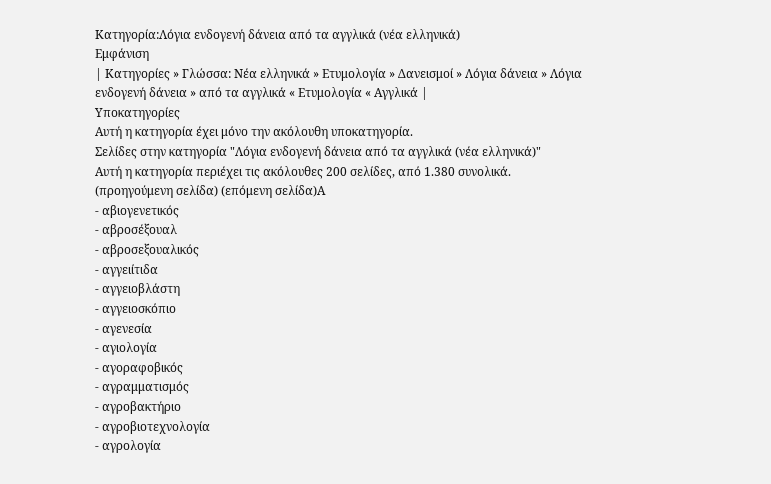Κατηγορία:Λόγια ενδογενή δάνεια από τα αγγλικά (νέα ελληνικά)
Εμφάνιση
| Κατηγορίες » Γλώσσα: Νέα ελληνικά » Ετυμολογία » Δανεισμοί » Λόγια δάνεια » Λόγια ενδογενή δάνεια » από τα αγγλικά « Ετυμολογία « Αγγλικά |
Υποκατηγορίες
Αυτή η κατηγορία έχει μόνο την ακόλουθη υποκατηγορία.
Σελίδες στην κατηγορία "Λόγια ενδογενή δάνεια από τα αγγλικά (νέα ελληνικά)"
Αυτή η κατηγορία περιέχει τις ακόλουθες 200 σελίδες, από 1.380 συνολικά.
(προηγούμενη σελίδα) (επόμενη σελίδα)Α
- αβιογενετικός
- αβροσέξουαλ
- αβροσεξουαλικός
- αγγειίτιδα
- αγγειοβλάστη
- αγγειοσκόπιο
- αγενεσία
- αγιολογία
- αγοραφοβικός
- αγραμματισμός
- αγροβακτήριο
- αγροβιοτεχνολογία
- αγρολογία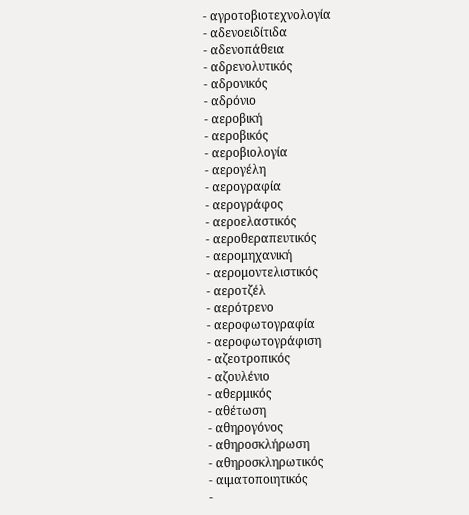- αγροτοβιοτεχνολογία
- αδενοειδίτιδα
- αδενοπάθεια
- αδρενολυτικός
- αδρονικός
- αδρόνιο
- αεροβική
- αεροβικός
- αεροβιολογία
- αερογέλη
- αερογραφία
- αερογράφος
- αεροελαστικός
- αεροθεραπευτικός
- αερομηχανική
- αερομοντελιστικός
- αεροτζέλ
- αερότρενο
- αεροφωτογραφία
- αεροφωτογράφιση
- αζεοτροπικός
- αζουλένιο
- αθερμικός
- αθέτωση
- αθηρογόνος
- αθηροσκλήρωση
- αθηροσκληρωτικός
- αιματοποιητικός
-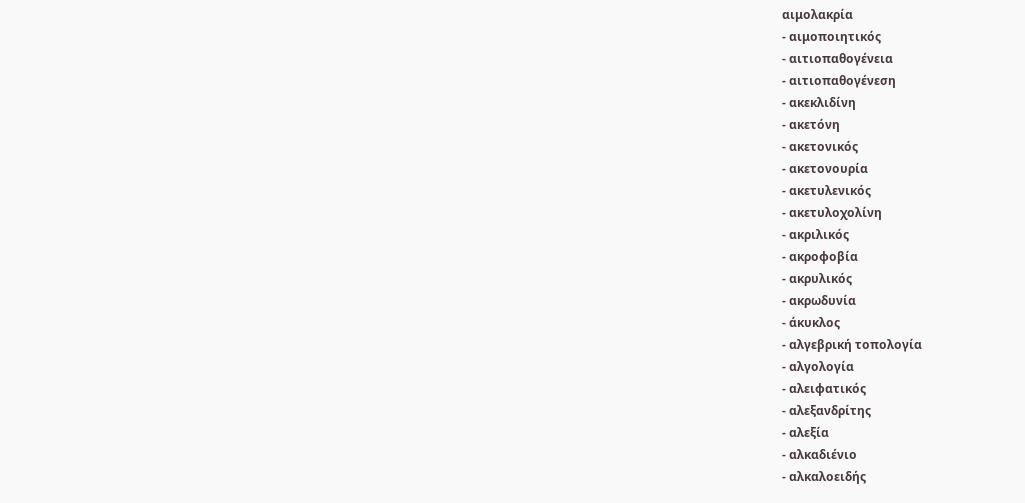αιμολακρία
- αιμοποιητικός
- αιτιοπαθογένεια
- αιτιοπαθογένεση
- ακεκλιδίνη
- ακετόνη
- ακετονικός
- ακετονουρία
- ακετυλενικός
- ακετυλοχολίνη
- ακριλικός
- ακροφοβία
- ακρυλικός
- ακρωδυνία
- άκυκλος
- αλγεβρική τοπολογία
- αλγολογία
- αλειφατικός
- αλεξανδρίτης
- αλεξία
- αλκαδιένιο
- αλκαλοειδής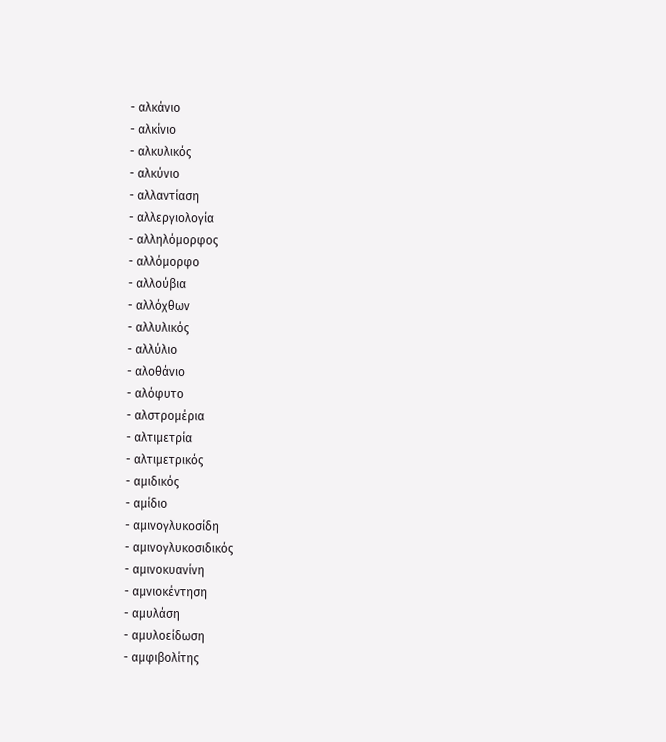- αλκάνιο
- αλκίνιο
- αλκυλικός
- αλκύνιο
- αλλαντίαση
- αλλεργιολογία
- αλληλόμορφος
- αλλόμορφο
- αλλούβια
- αλλόχθων
- αλλυλικός
- αλλύλιο
- αλοθάνιο
- αλόφυτο
- αλστρομέρια
- αλτιμετρία
- αλτιμετρικός
- αμιδικός
- αμίδιο
- αμινογλυκοσίδη
- αμινογλυκοσιδικός
- αμινοκυανίνη
- αμνιοκέντηση
- αμυλάση
- αμυλοείδωση
- αμφιβολίτης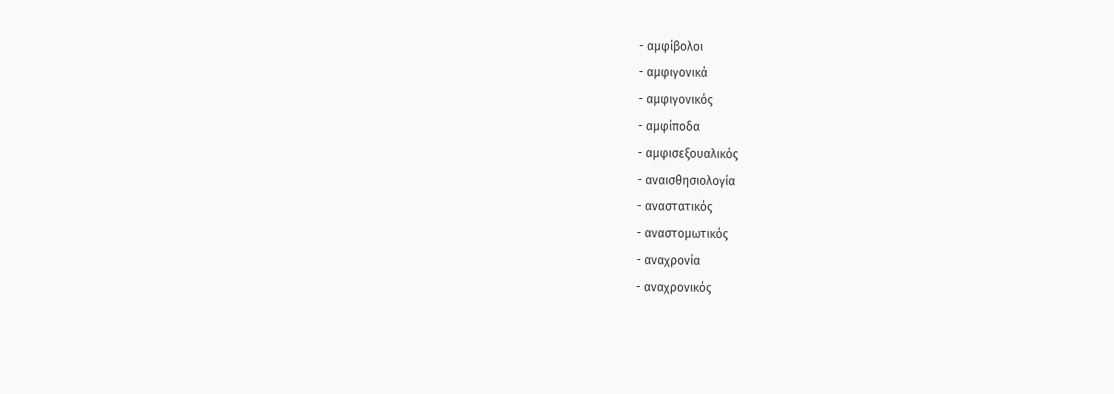- αμφίβολοι
- αμφιγονικά
- αμφιγονικός
- αμφίποδα
- αμφισεξουαλικός
- αναισθησιολογία
- αναστατικός
- αναστομωτικός
- αναχρονία
- αναχρονικός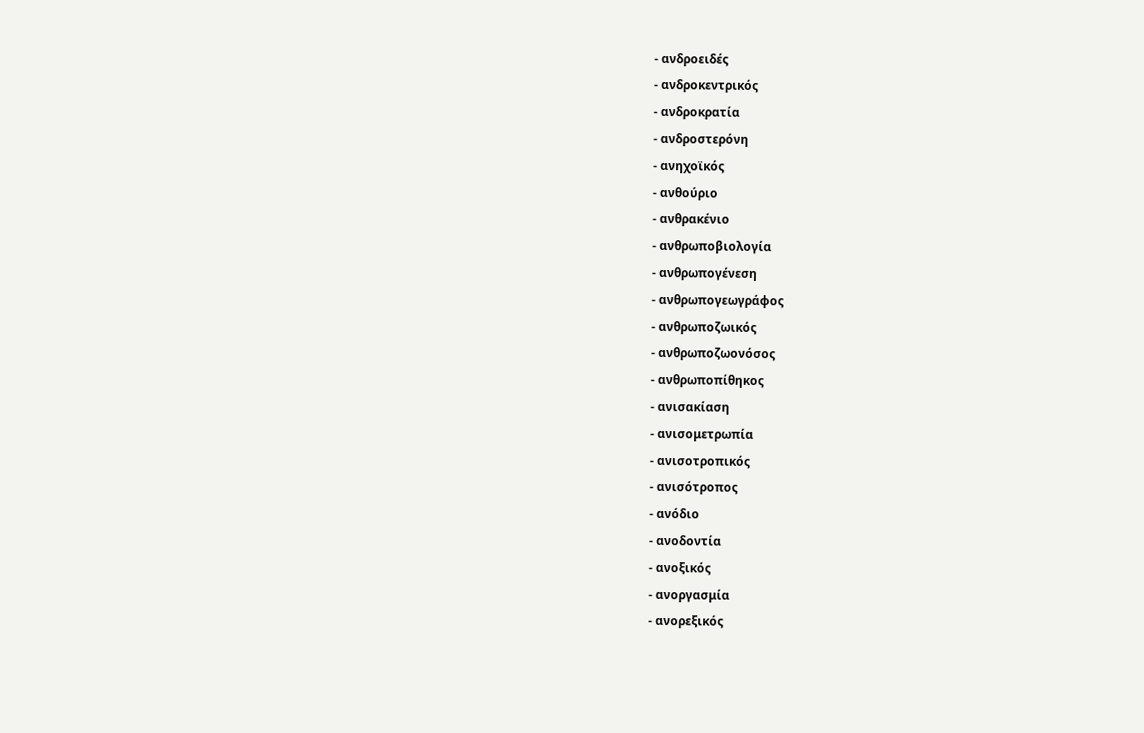- ανδροειδές
- ανδροκεντρικός
- ανδροκρατία
- ανδροστερόνη
- ανηχοϊκός
- ανθούριο
- ανθρακένιο
- ανθρωποβιολογία
- ανθρωπογένεση
- ανθρωπογεωγράφος
- ανθρωποζωικός
- ανθρωποζωονόσος
- ανθρωποπίθηκος
- ανισακίαση
- ανισομετρωπία
- ανισοτροπικός
- ανισότροπος
- ανόδιο
- ανοδοντία
- ανοξικός
- ανοργασμία
- ανορεξικός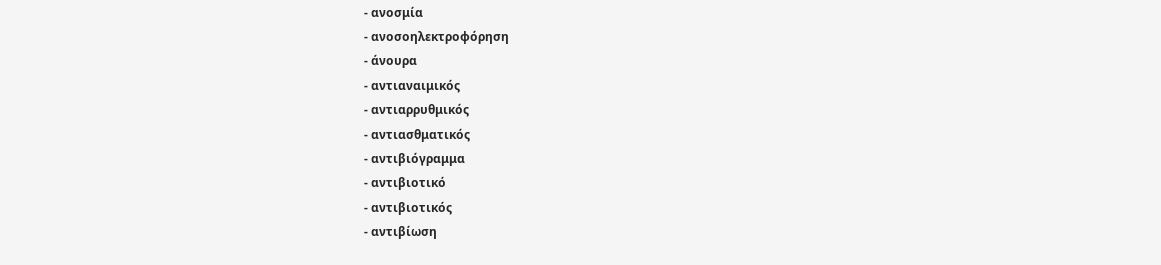- ανοσμία
- ανοσοηλεκτροφόρηση
- άνουρα
- αντιαναιμικός
- αντιαρρυθμικός
- αντιασθματικός
- αντιβιόγραμμα
- αντιβιοτικό
- αντιβιοτικός
- αντιβίωση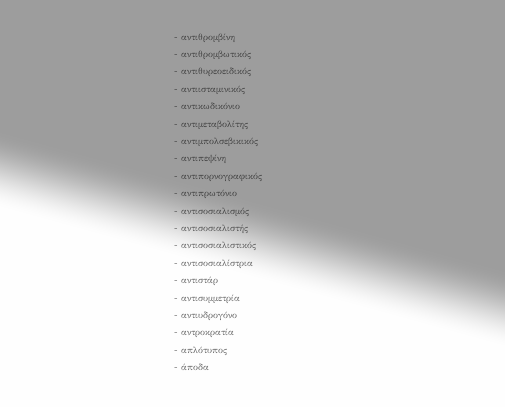- αντιθρομβίνη
- αντιθρομβωτικός
- αντιθυρεοειδικός
- αντιισταμινικός
- αντικωδικόνιο
- αντιμεταβολίτης
- αντιμπολσεβικικός
- αντιπεψίνη
- αντιπορνογραφικός
- αντιπρωτόνιο
- αντισοσιαλισμός
- αντισοσιαλιστής
- αντισοσιαλιστικός
- αντισοσιαλίστρια
- αντιστάρ
- αντισυμμετρία
- αντιυδρογόνο
- αντροκρατία
- απλότυπος
- άποδα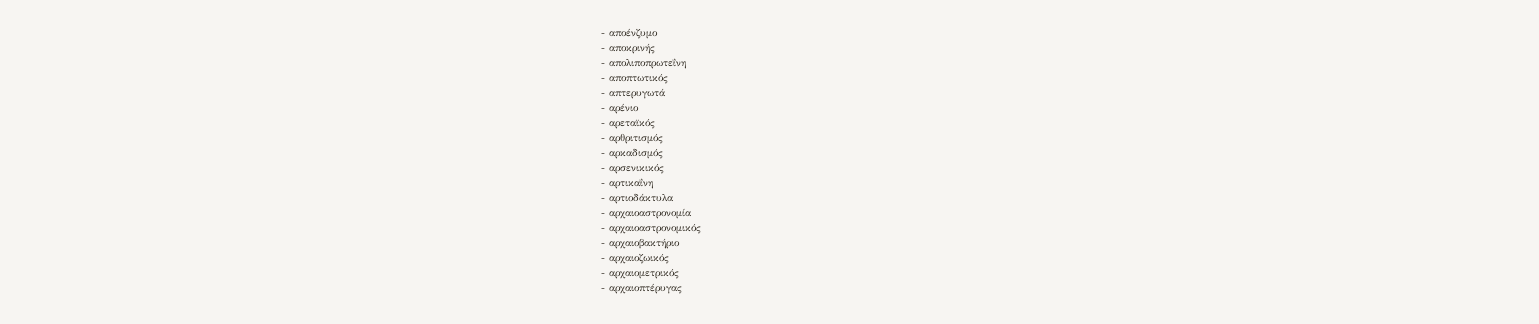- αποένζυμο
- αποκρινής
- απολιποπρωτεΐνη
- αποπτωτικός
- απτερυγωτά
- αρένιο
- αρεταϊκός
- αρθριτισμός
- αρκαδισμός
- αρσενικικός
- αρτικαΐνη
- αρτιοδάκτυλα
- αρχαιοαστρονομία
- αρχαιοαστρονομικός
- αρχαιοβακτήριο
- αρχαιοζωικός
- αρχαιομετρικός
- αρχαιοπτέρυγας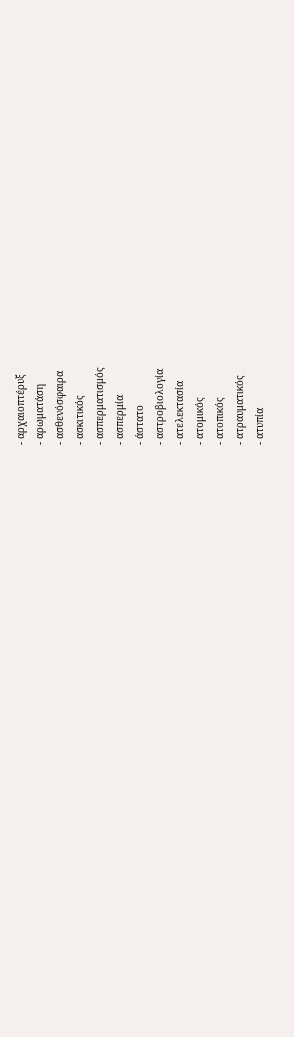- αρχαιοπτέρυξ
- αρωματάση
- ασθενόσφαιρα
- ασκιτικός
- ασπερματισμός
- ασπερμία
- άστατο
- αστροβιολογία
- ατελεκτασία
- ατομικός
- ατοπικός
- ατραυματικός
- ατυπία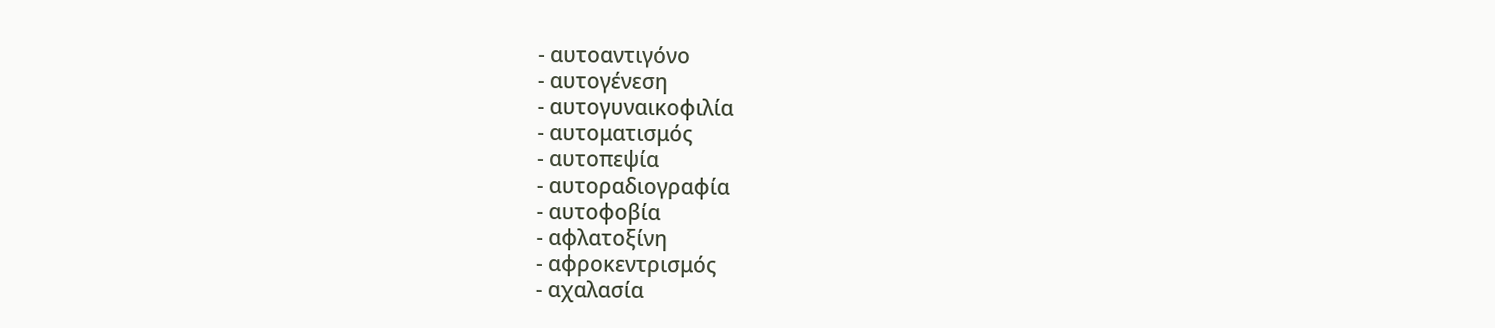- αυτοαντιγόνο
- αυτογένεση
- αυτογυναικοφιλία
- αυτοματισμός
- αυτοπεψία
- αυτοραδιογραφία
- αυτοφοβία
- αφλατοξίνη
- αφροκεντρισμός
- αχαλασία